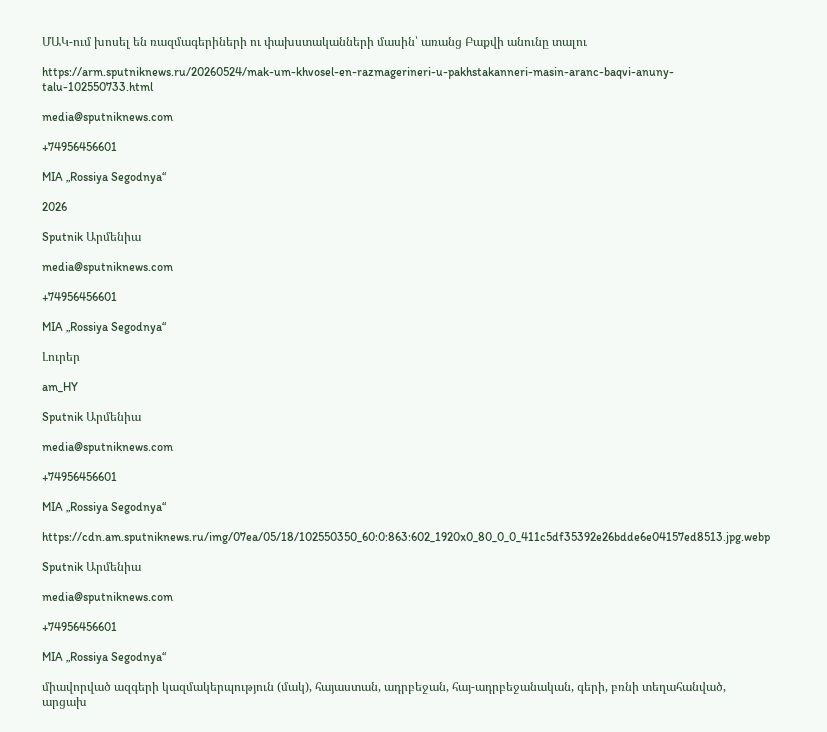ՄԱԿ-ում խոսել են ռազմագերիների ու փախստականների մասին՝ առանց Բաքվի անունը տալու

https://arm.sputniknews.ru/20260524/mak-um-khvosel-en-razmagerineri-u-pakhstakanneri-masin-aranc-baqvi-anuny-talu-102550733.html

media@sputniknews.com

+74956456601

MIA „Rossiya Segodnya“

2026

Sputnik Արմենիա

media@sputniknews.com

+74956456601

MIA „Rossiya Segodnya“

Լուրեր

am_HY

Sputnik Արմենիա

media@sputniknews.com

+74956456601

MIA „Rossiya Segodnya“

https://cdn.am.sputniknews.ru/img/07ea/05/18/102550350_60:0:863:602_1920x0_80_0_0_411c5df35392e26bdde6e04157ed8513.jpg.webp

Sputnik Արմենիա

media@sputniknews.com

+74956456601

MIA „Rossiya Segodnya“

միավորված ազգերի կազմակերպություն (մակ), հայաստան, ադրբեջան, հայ-ադրբեջանական, գերի, բռնի տեղահանված, արցախ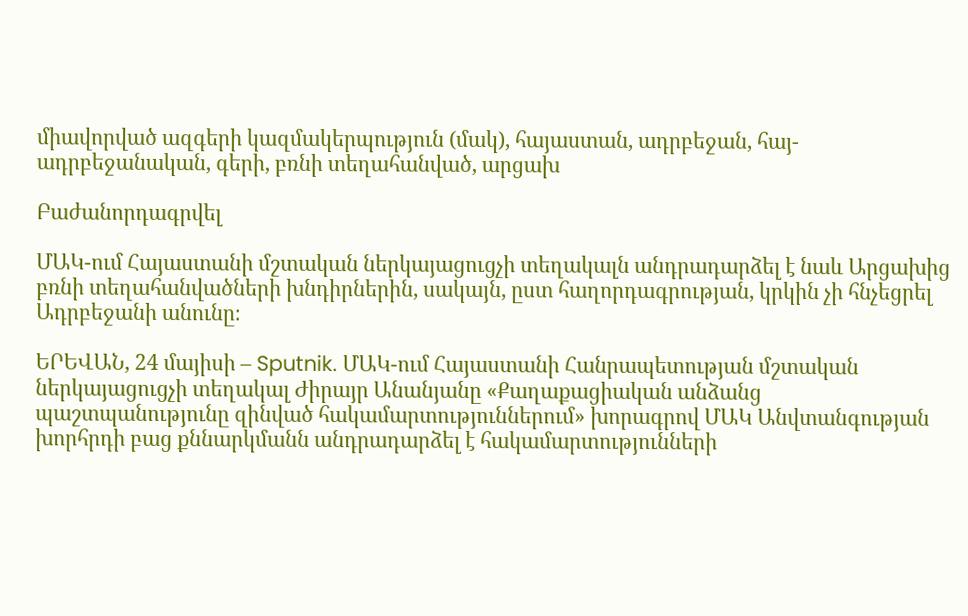միավորված ազգերի կազմակերպություն (մակ), հայաստան, ադրբեջան, հայ-ադրբեջանական, գերի, բռնի տեղահանված, արցախ

Բաժանորդագրվել

ՄԱԿ-ում Հայաստանի մշտական ներկայացուցչի տեղակալն անդրադարձել է նաև Արցախից բռնի տեղահանվածների խնդիրներին, սակայն, ըստ հաղորդագրության, կրկին չի հնչեցրել Ադրբեջանի անունը։

ԵՐԵՎԱՆ, 24 մայիսի – Sputnik. ՄԱԿ-ում Հայաստանի Հանրապետության մշտական ներկայացուցչի տեղակալ Ժիրայր Անանյանը «Քաղաքացիական անձանց պաշտպանությունը զինված հակամարտություններում» խորագրով ՄԱԿ Անվտանգության խորհրդի բաց քննարկմանն անդրադարձել է հակամարտությունների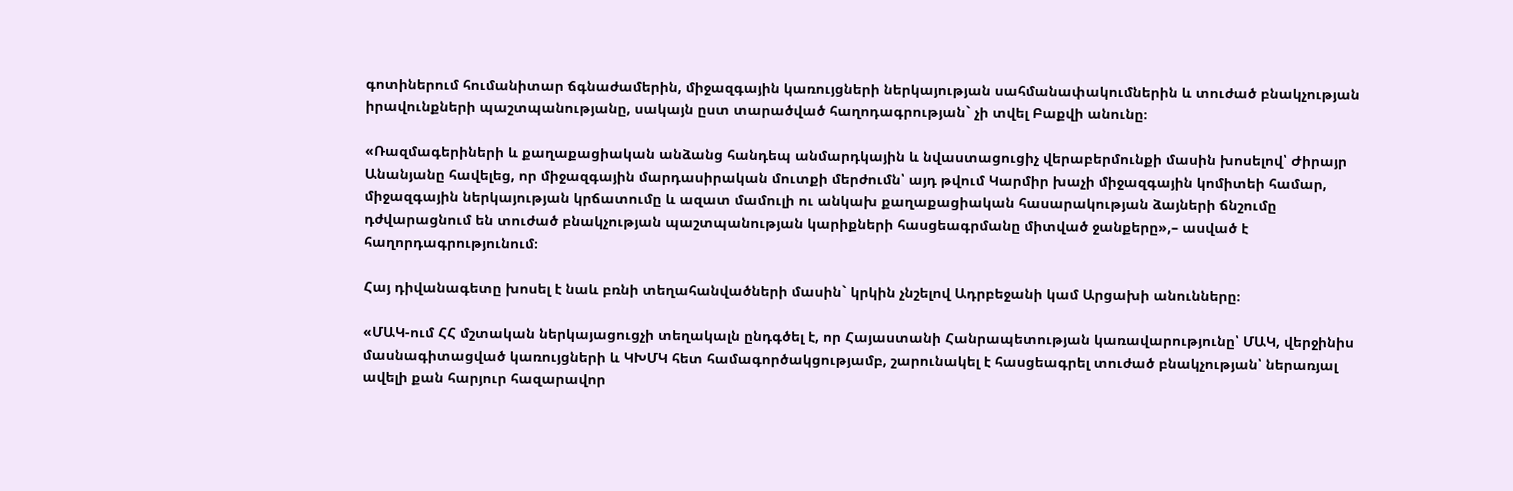գոտիներում հումանիտար ճգնաժամերին, միջազգային կառույցների ներկայության սահմանափակումներին և տուժած բնակչության իրավունքների պաշտպանությանը, սակայն ըստ տարածված հաղոդագրության` չի տվել Բաքվի անունը։

«Ռազմագերիների և քաղաքացիական անձանց հանդեպ անմարդկային և նվաստացուցիչ վերաբերմունքի մասին խոսելով՝ Ժիրայր Անանյանը հավելեց, որ միջազգային մարդասիրական մուտքի մերժումն՝ այդ թվում Կարմիր խաչի միջազգային կոմիտեի համար, միջազգային ներկայության կրճատումը և ազատ մամուլի ու անկախ քաղաքացիական հասարակության ձայների ճնշումը դժվարացնում են տուժած բնակչության պաշտպանության կարիքների հասցեագրմանը միտված ջանքերը»,– ասված է հաղորդագրությունում։

Հայ դիվանագետը խոսել է նաև բռնի տեղահանվածների մասին` կրկին չնշելով Ադրբեջանի կամ Արցախի անունները։

«ՄԱԿ-ում ՀՀ մշտական ներկայացուցչի տեղակալն ընդգծել է, որ Հայաստանի Հանրապետության կառավարությունը՝ ՄԱԿ, վերջինիս մասնագիտացված կառույցների և ԿԽՄԿ հետ համագործակցությամբ, շարունակել է հասցեագրել տուժած բնակչության՝ ներառյալ ավելի քան հարյուր հազարավոր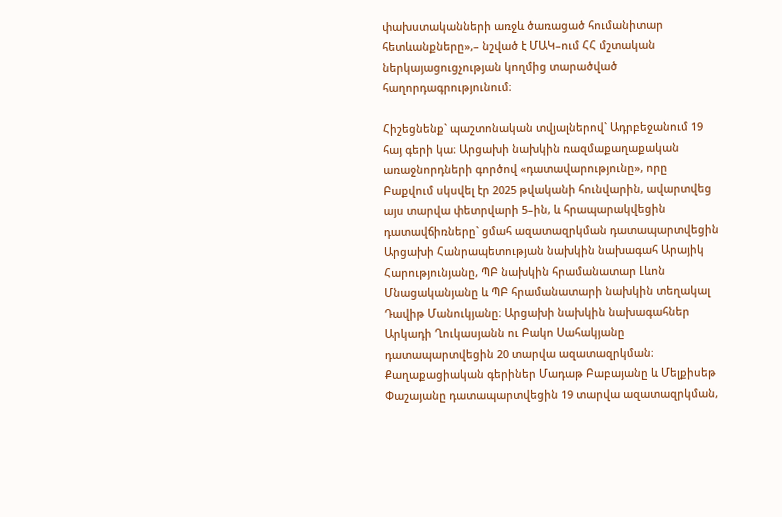փախստականների առջև ծառացած հումանիտար հետևանքները»,– նշված է ՄԱԿ–ում ՀՀ մշտական ներկայացուցչության կողմից տարածված հաղորդագրությունում։

Հիշեցնենք` պաշտոնական տվյալներով` Ադրբեջանում 19 հայ գերի կա։ Արցախի նախկին ռազմաքաղաքական առաջնորդների գործով «դատավարությունը», որը Բաքվում սկսվել էր 2025 թվականի հունվարին, ավարտվեց այս տարվա փետրվարի 5–ին, և հրապարակվեցին դատավճիռները` ցմահ ազատազրկման դատապարտվեցին Արցախի Հանրապետության նախկին նախագահ Արայիկ Հարությունյանը, ՊԲ նախկին հրամանատար Լևոն Մնացականյանը և ՊԲ հրամանատարի նախկին տեղակալ Դավիթ Մանուկյանը։ Արցախի նախկին նախագահներ Արկադի Ղուկասյանն ու Բակո Սահակյանը դատապարտվեցին 20 տարվա ազատազրկման։ Քաղաքացիական գերիներ Մադաթ Բաբայանը և Մելքիսեթ Փաշայանը դատապարտվեցին 19 տարվա ազատազրկման,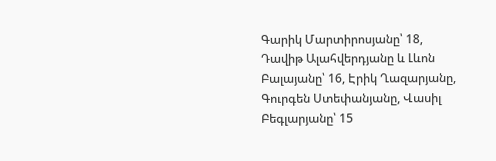Գարիկ Մարտիրոսյանը՝ 18, Դավիթ Ալահվերդյանը և Լևոն Բալայանը՝ 16, Էրիկ Ղազարյանը, Գուրգեն Ստեփանյանը, Վասիլ Բեգլարյանը՝ 15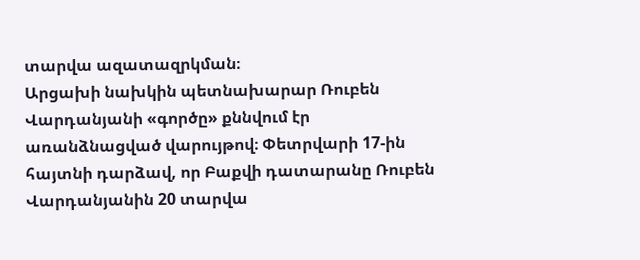տարվա ազատազրկման։
Արցախի նախկին պետնախարար Ռուբեն Վարդանյանի «գործը» քննվում էր առանձնացված վարույթով։ Փետրվարի 17-ին հայտնի դարձավ, որ Բաքվի դատարանը Ռուբեն Վարդանյանին 20 տարվա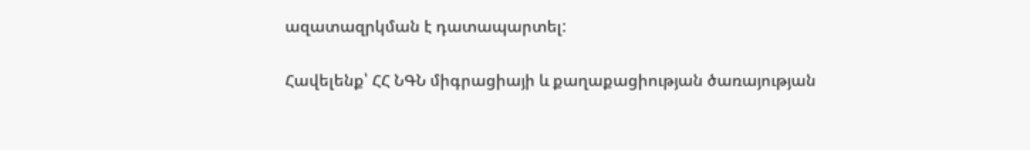ազատազրկման է դատապարտել:

Հավելենք՝ ՀՀ ՆԳՆ միգրացիայի և քաղաքացիության ծառայության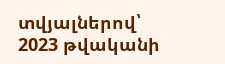տվյալներով՝ 2023 թվականի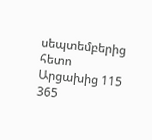սեպտեմբերից հետո Արցախից 115 365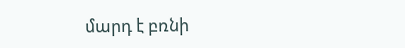մարդ է բռնի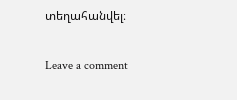տեղահանվել։

Leave a comment